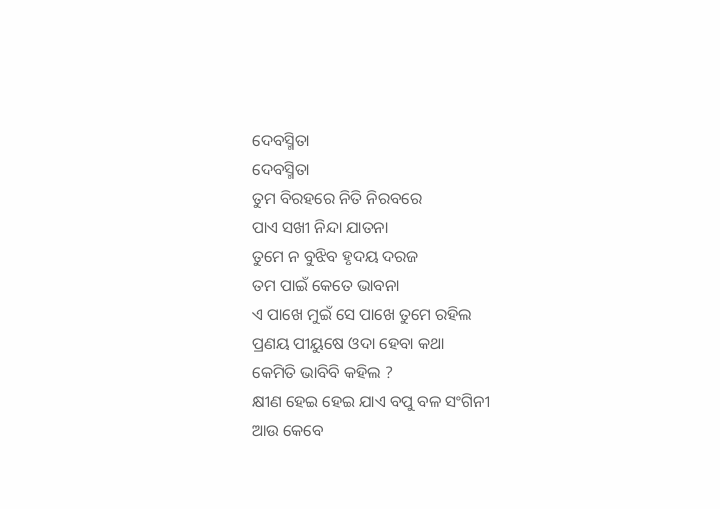ଦେବସ୍ମିତା
ଦେବସ୍ମିତା
ତୁମ ବିରହରେ ନିତି ନିରବରେ
ପାଏ ସଖୀ ନିନ୍ଦା ଯାତନା
ତୁମେ ନ ବୁଝିବ ହୃଦୟ ଦରଜ
ତମ ପାଇଁ କେତେ ଭାବନା
ଏ ପାଖେ ମୁଇଁ ସେ ପାଖେ ତୁମେ ରହିଲ
ପ୍ରଣୟ ପୀୟୁଷେ ଓଦା ହେବା କଥା
କେମିତି ଭାବିବି କହିଲ ?
କ୍ଷୀଣ ହେଇ ହେଇ ଯାଏ ବପୁ ବଳ ସଂଗିନୀ
ଆଉ କେବେ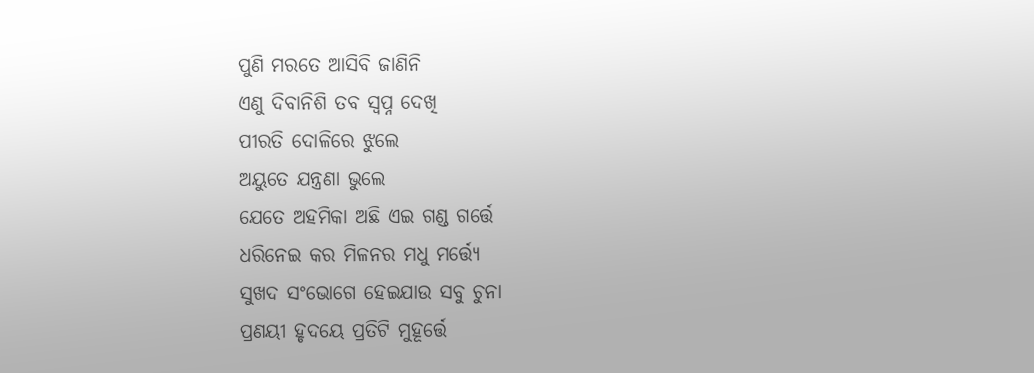ପୁଣି ମରତେ ଆସିବି ଜାଣିନି
ଏଣୁ ଦିବାନିଶି ତବ ସ୍ବପ୍ନ ଦେଖି
ପୀରତି ଦୋଳିରେ ଝୁଲେ
ଅୟୁତେ ଯନ୍ତ୍ରଣା ଭୁଲେ
ଯେତେ ଅହମିକା ଅଛି ଏଇ ଗଣ୍ଡ ଗର୍ତ୍ତେ
ଧରିନେଇ କର ମିଳନର ମଧୁ ମର୍ତ୍ତ୍ଯେ
ସୁଖଦ ସଂଭୋଗେ ହେଇଯାଉ ସବୁ ଚୁନା
ପ୍ରଣୟୀ ହୃଦୟେ ପ୍ରତିଟି ମୁହୂର୍ତ୍ତେ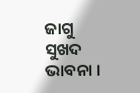ଜାଗୁ ସୁଖଦ ଭାବନା ।